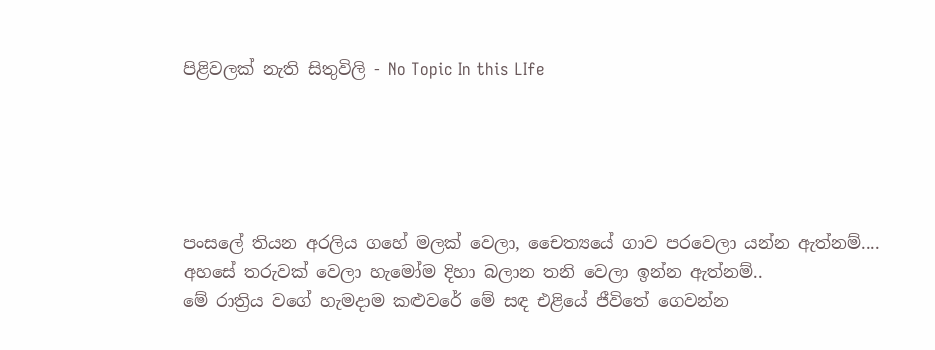පිළිවලක් නැති සිතුවිලි - No Topic In this LIfe





පංසලේ තියන අරලිය ගහේ මලක් වෙලා, චෛත්‍යයේ ගාව පරවෙලා යන්න ඇත්නම්....
අහසේ තරුවක් වෙලා හැමෝම දිහා බලාන තනි වෙලා ඉන්න ඇත්නම්..
මේ රාත්‍රිය වගේ හැමදාම කළුවරේ මේ සඳ එළියේ ජීවිතේ ගෙවන්න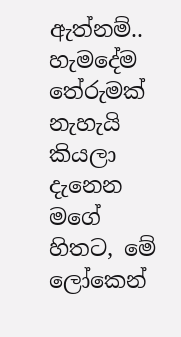ඇත්නම්..
හැමදේම තේරුමක් නැහැයි කියලා දැනෙන මගේ හිතට, මේ ලෝකෙන්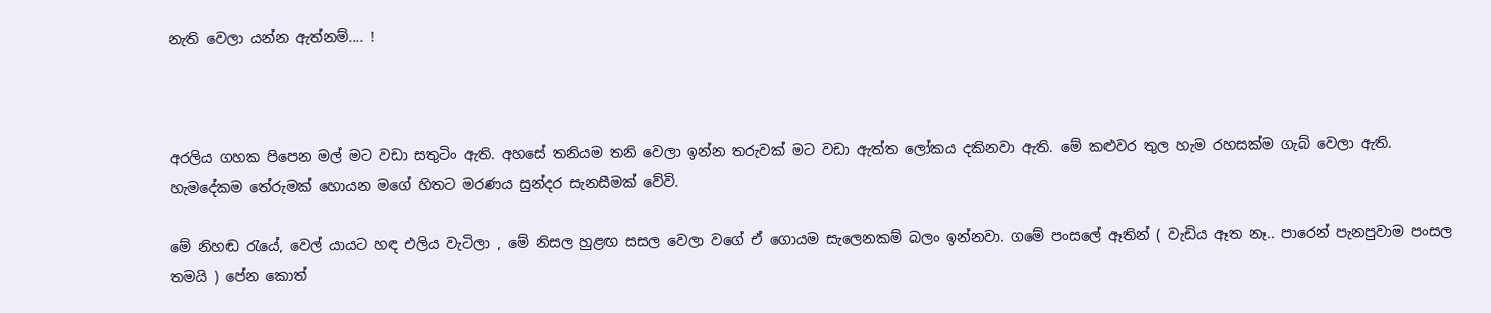නැති වෙලා යන්න ඇත්නම්.... !



අරලිය ගහක පිපෙන මල් මට වඩා සතුටිං ඇති. අහසේ තනියම තනි වෙලා ඉන්න තරුවක් මට වඩා ඇත්ත ලෝකය දකිනවා ඇති. මේ කළුවර තුල හැම රහසක්ම ගැබ් වෙලා ඇති. හැමදේකම තේරුමක් හොයන මගේ හිතට මරණය සුන්දර සැනසීමක් වේවි.

මේ නිහඬ රැයේ, වෙල් යායට හඳ එලිය වැටිලා , මේ නිසල හුළඟ සසල වෙලා වගේ ඒ ගොයම සැලෙනකම් බලං ඉන්නවා. ගමේ පංසලේ ඈතින් ( වැඩිය ඈත නෑ.. පාරෙන් පැනපුවාම පංසල තමයි ) පේන කොත්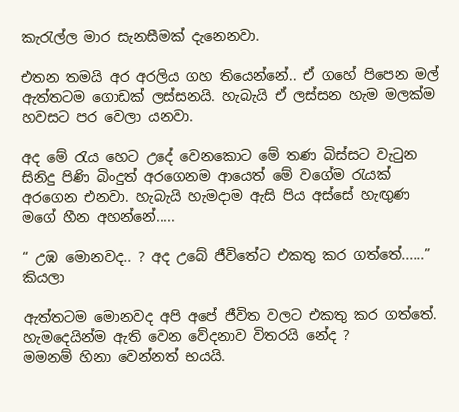කැරැල්ල මාර සැනසීමක් දැනෙනවා.

එතන තමයි අර අරලිය ගහ තියෙන්නේ.. ඒ ගහේ පිපෙන මල් ඇත්තටම ගොඩක් ලස්සනයි. හැබැයි ඒ ලස්සන හැම මලක්ම හවසට පර වෙලා යනවා.

අද මේ රැය හෙට උදේ වෙනකොට මේ තණ බිස්සට වැටුන සිනිදු පිණි බිංදුත් අරගෙනම ආයෙත් මේ වගේම රැයක් අරගෙන එනවා. හැබැයි හැමදාම ඇසි පිය අස්සේ හැඟුණ මගේ හීන අහන්නේ.....

“ උඹ මොනවද.. ? අද උබේ ජීවිතේට එකතු කර ගත්තේ......”  කියලා

ඇත්තටම මොනවද අපි අපේ ජීවිත වලට එකතු කර ගත්තේ. හැමදෙයින්ම ඇති වෙන වේදනාව විතරයි නේද ?
මමනම් හිනා වෙන්නත් භයයි.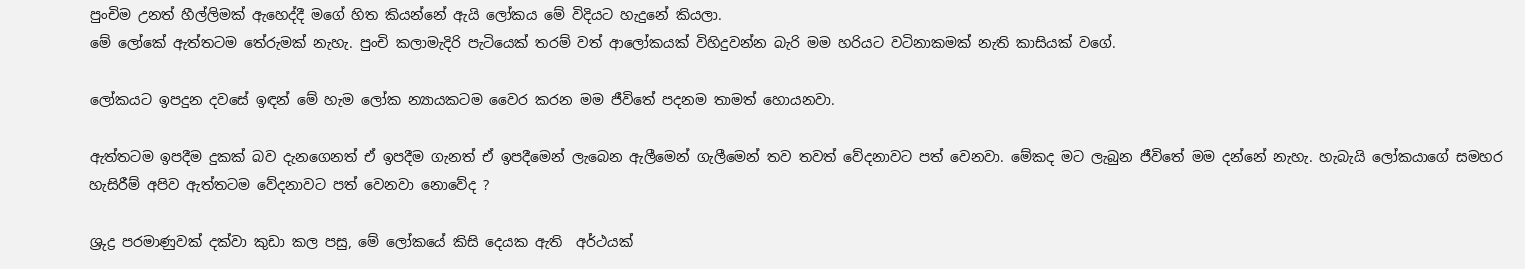පුංචිම උනත් හීල්ලිමක් ඇහෙද්දී මගේ හිත කියන්නේ ඇයි ලෝකය මේ විදියට හැදුනේ කියලා.
මේ ලෝකේ ඇත්තටම තේරුමක් නැහැ. පුංචි කලාමැදිරි පැටියෙක් තරම් වත් ආලෝකයක් විහිදුවන්න බැරි මම හරියට වටිනාකමක් නැති කාසියක් වගේ.

ලෝකයට ඉපදුන දවසේ ඉඳන් මේ හැම ලෝක න්‍යායකටම වෛර කරන මම ජීවිතේ පදනම තාමත් හොයනවා.

ඇත්තටම ඉපදීම දුකක් බව දැනගෙනත් ඒ ඉපදීම ගැනත් ඒ ඉපදීමෙන් ලැබෙන ඇලීමෙන් ගැලීමෙන් තව තවත් වේදනාවට පත් වෙනවා. මේකද මට ලැබුන ජීවිතේ මම දන්නේ නැහැ. හැබැයි ලෝකයාගේ සමහර හැසිරීම් අපිව ඇත්තටම වේදනාවට පත් වෙනවා නොවේද ?

ශ්‍රුද්‍ර පරමාණුවක් දක්වා කුඩා කල පසු, මේ ලෝකයේ කිසි දෙයක ඇති  අර්ථයක්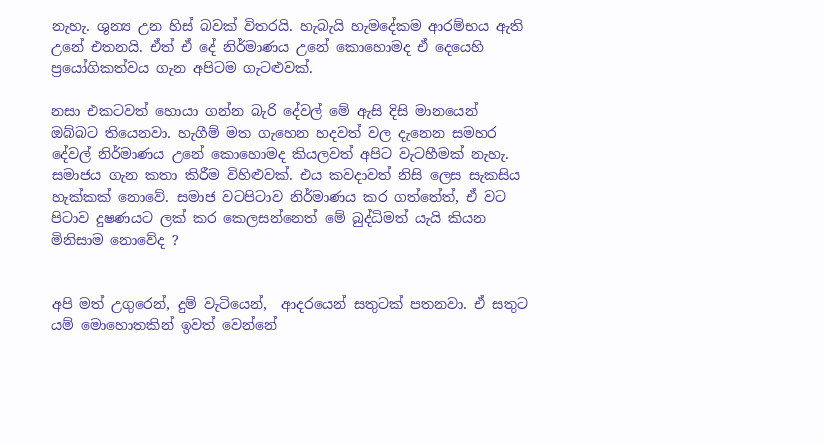නැහැ. ශුන්‍ය උන හිස් බවක් විතරයි. හැබැයි හැමදේකම ආරම්භය ඇති උනේ එතනයි. ඒත් ඒ දේ නිර්මාණය උනේ කොහොමද ඒ දෙයෙහි ප්‍රයෝගිකත්වය ගැන අපිටම ගැටළුවක්.

නසා එකටවත් හොයා ගන්න බැරි දේවල් මේ ඇසි දිසි මානයෙන් ඔබ්බට තියෙනවා. හැගීම් මත ගැහෙන හදවත් වල දැනෙන සමහර දේවල් නිර්මාණය උනේ කොහොමද කියලවත් අපිට වැටහීමක් නැහැ.
සමාජය ගැන කතා කිරීම විහිළුවක්. එය කවදාවත් නිසි ලෙස සැකසිය හැක්කක් නොවේ. සමාජ වටපිටාව නිර්මාණය කර ගත්තේත්, ඒ වට පිටාව දුෂණයට ලක් කර කෙලසන්නෙත් මේ බුද්ධිමත් යැයි කියන මිනිසාම නොවේද ?


අපි මත් උගුරෙන්, දුම් වැටියෙන්,  ආදරයෙන් සතුටක් පතනවා. ඒ සතුට යම් මොහොතකින් ඉවත් වෙන්නේ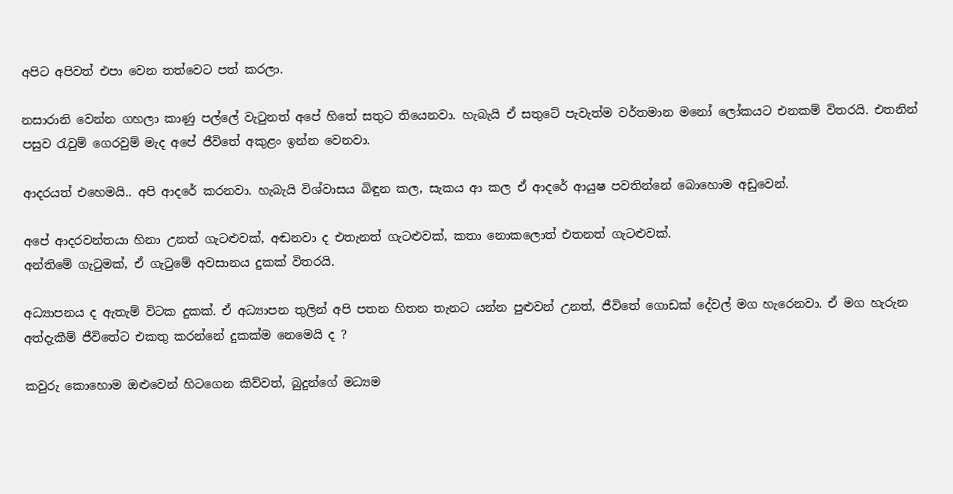අපිට අපිවත් එපා වෙන තත්වෙට පත් කරලා.

නසාරානි වෙන්න ගහලා කාණු පල්ලේ වැටුනත් අපේ හිතේ සතුට තියෙනවා. හැබැයි ඒ සතුටේ පැවැත්ම වර්තමාන මනෝ ලෝකයට එනකම් විතරයි. එතනින් පසුව රැවුම් ගෙරවුම් මැද අපේ ජීවිතේ අකුළං ඉන්න වෙනවා.

ආදරයත් එහෙමයි.. අපි ආදරේ කරනවා. හැබැයි විශ්වාසය බිඳුන කල, සැකය ආ කල ඒ ආදරේ ආයුෂ පවතින්නේ බොහොම අඩුවෙන්.

අපේ ආදරවන්තයා හිනා උනත් ගැටළුවක්, අඬනවා ද එතැනත් ගැටළුවක්, කතා නොකලොත් එතනත් ගැටළුවක්.
අන්තිමේ ගැටුමක්, ඒ ගැටුමේ අවසානය දුකක් විතරයි.

අධ්‍යාපනය ද ඇතැම් විටක දුකක්. ඒ අධ්‍යාපන තුලින් අපි පතන හිතන තැනට යන්න පුළුවන් උනත්, ජීවිතේ ගොඩක් දේවල් මග හැරෙනවා. ඒ මග හැරුන අත්දැකීම් ජීවිතේට එකතු කරන්නේ දුකක්ම නෙමෙයි ද ?

කවුරු කොහොම ඔළුවෙන් හිටගෙන කිව්වත්, බුදුන්ගේ මධ්‍යම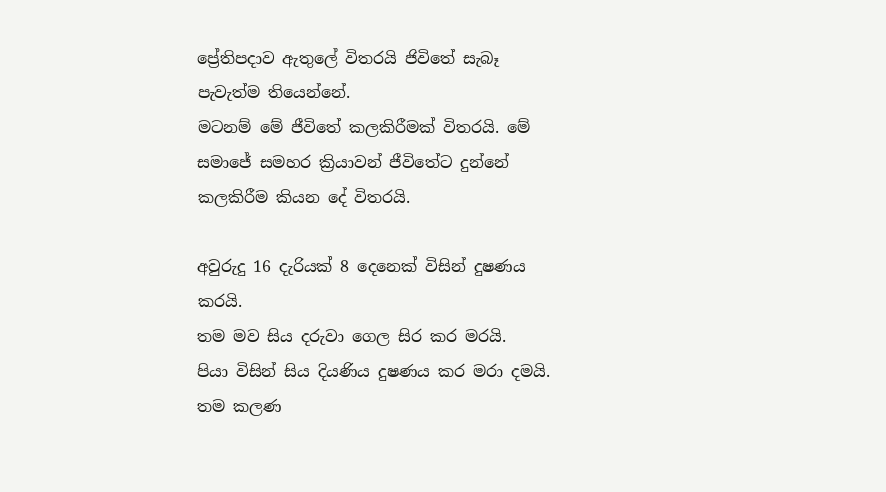ප්‍රේතිපදාව ඇතුලේ විතරයි ජිවිතේ සැබෑ පැවැත්ම තියෙන්නේ.
මටනම් මේ ජීවිතේ කලකිරීමක් විතරයි. මේ සමාජේ සමහර ක්‍රියාවන් ජීවිතේට දුන්නේ කලකිරීම කියන දේ විතරයි.

අවුරුදු 16 දැරියක් 8 දෙනෙක් විසින් දුෂණය කරයි.
තම මව සිය දරුවා ගෙල සිර කර මරයි.
පියා විසින් සිය දියණිය දුෂණය කර මරා දමයි.
තම කලණ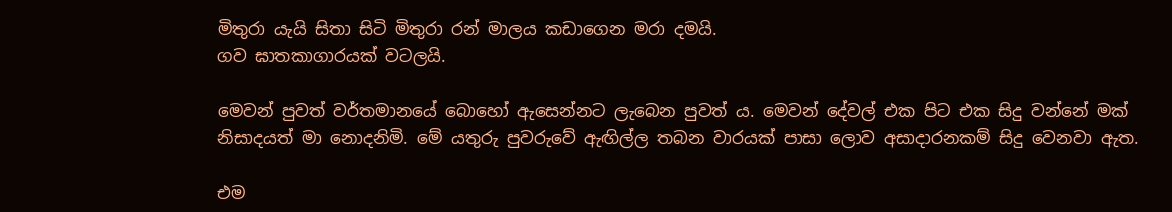මිතුරා යැයි සිතා සිටි මිතුරා රන් මාලය කඩාගෙන මරා දමයි.
ගව ඝාතකාගාරයක් වටලයි.

මෙවන් පුවත් වර්තමානයේ බොහෝ ඇසෙන්නට ලැබෙන පුවත් ය. මෙවන් දේවල් එක පිට එක සිදු වන්නේ මක් නිසාදයත් මා නොදනිමි. මේ යතුරු පුවරුවේ ඇඟිල්ල තබන වාරයක් පාසා ලොව අසාදාරනකම් සිදු වෙනවා ඇත.

එම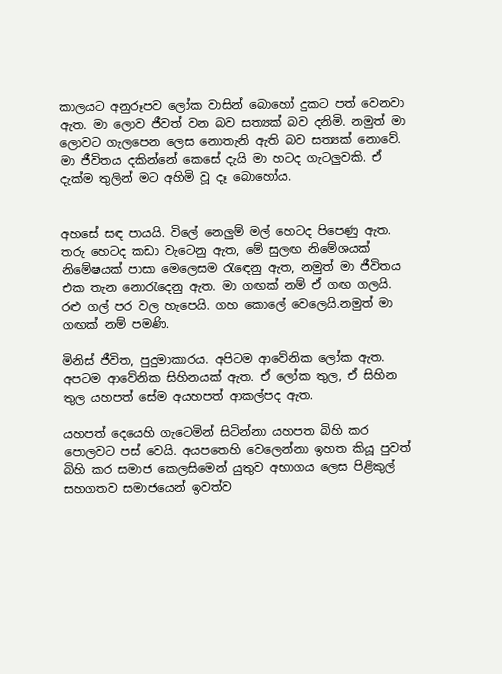කාලයට අනුරූපව ලෝක වාසින් බොහෝ දුකට පත් වෙනවා ඇත. මා ලොව ජීවත් වන බව සත්‍යක් බව දනිමි. නමුත් මා ලොවට ගැලපෙන ලෙස නොතැනි ඇති බව සත්‍යක් නොවේ. මා ජීවිතය දකින්නේ කෙසේ දැයි මා හටද ගැටලුවකි. ඒ දැක්ම තුලින් මට අහිමි වූ දෑ බොහෝය.


අහසේ සඳ පායයි. විලේ නෙලුම් මල් හෙටද පිපෙණු ඇත. තරු හෙටද කඩා වැටෙනු ඇත, මේ සුලඟ නිමේශයක් නිමේෂයක් පාසා මෙලෙසම රැඳෙනු ඇත, නමුත් මා ජීවිතය එක තැන නොරැදෙනු ඇත. මා ගඟක් නම් ඒ ගඟ ගලයි. රළු ගල් පර වල හැපෙයි. ගහ කොලේ වෙලෙයි.නමුත් මා ගඟක් නම් පමණි.

මිනිස් ජීවිත, පුදුමාකාරය. අපිටම ආවේනික ලෝක ඇත. අපටම ආවේනික සිහිනයක් ඇත. ඒ ලෝක තුල, ඒ සිහින තුල යහපත් සේම අයහපත් ආකල්පද ඇත.

යහපත් දෙයෙහි ගැටෙමින් සිටින්නා යහපත බිහි කර පොලවට පස් වෙයි. අයපතෙහි වෙලෙන්නා ඉහත කියූ පුවත් බිහි කර සමාජ කෙලසිමෙන් යුතුව අභාගය ලෙස පිළිකුල් සහගතව සමාජයෙන් ඉවත්ව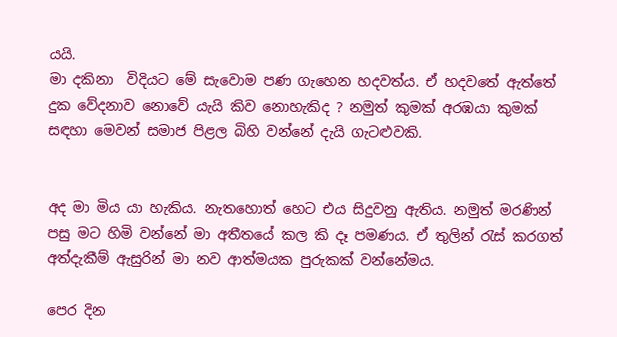යයි.
මා දකිනා  විදියට මේ සැවොම පණ ගැහෙන හදවත්ය. ඒ හදවතේ ඇත්තේ දුක වේදනාව නොවේ යැයි කිව නොහැකිද ? නමුත් කුමක් අරඹයා කුමක් සඳහා මෙවන් සමාජ පිළල බිහි වන්නේ දැයි ගැටළුවකි.


අද මා මිය යා හැකිය. නැතහොත් හෙට එය සිදුවනු ඇතිය. නමුත් මරණින් පසු මට හිමි වන්නේ මා අතීතයේ කල කි දෑ පමණය. ඒ තුලින් රැස් කරගත් අත්දැකීම් ඇසුරින් මා නව ආත්මයක පුරුකක් වන්නේමය.

පෙර දින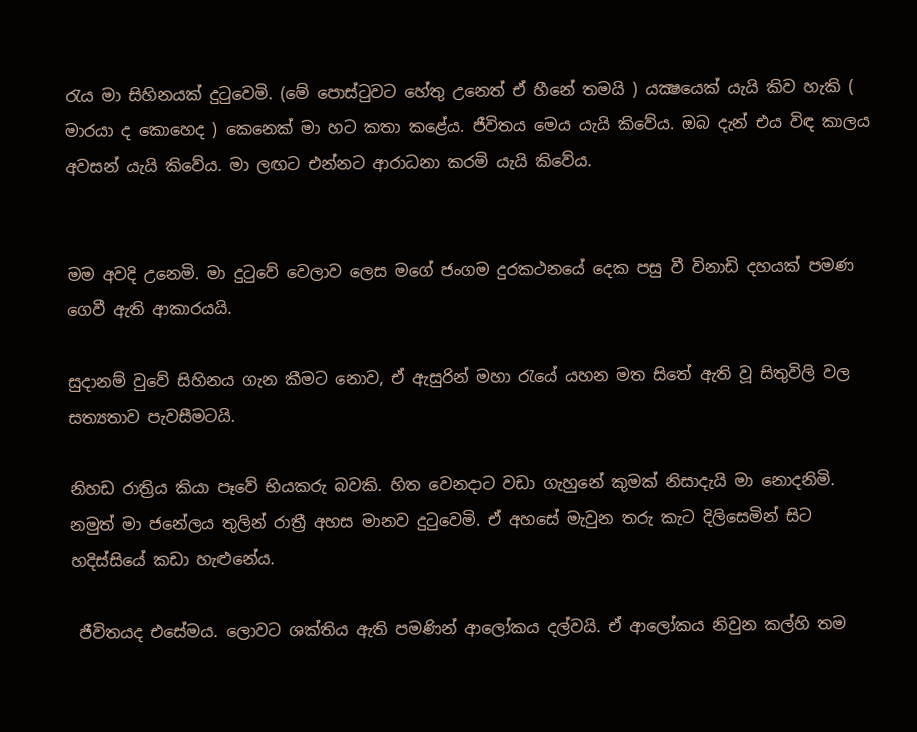රැය මා සිහිනයක් දුටුවෙමි. (මේ පොස්ටුවට හේතු උනෙත් ඒ හීනේ තමයි ) යක්‍ෂයෙක් යැයි කිව හැකි ( මාරයා ද කොහෙද ) කෙනෙක් මා හට කතා කළේය. ජීවිතය මෙය යැයි කිවේය. ඔබ දැන් එය විඳ කාලය අවසන් යැයි කිවේය. මා ලඟට එන්නට ආරාධනා කරමි යැයි කිවේය.


මම අවදි උනෙමි. මා දුටුවේ වෙලාව ලෙස මගේ ජංගම දුරකථනයේ දෙක පසු වී විනාඩි දහයක් පමණ ගෙවී ඇති ආකාරයයි.

සුදානම් වුවේ සිහිනය ගැන කීමට නොව, ඒ ඇසුරින් මහා රැයේ යහන මත සිතේ ඇති වූ සිතුවිලි වල සත්‍යතාව පැවසීමටයි.

නිහඩ රාත්‍රිය කියා පෑවේ භියකරු බවකි. හිත වෙනදාට වඩා ගැහුනේ කුමක් නිසාදැයි මා නොදනිමි. නමුත් මා ජනේලය තුලින් රාත්‍රී අහස මානව දුටුවෙමි. ඒ අහසේ මැවුන තරු කැට දිලිසෙමින් සිට හදිස්සියේ කඩා හැළුනේය.

 ජීවිතයද එසේමය. ලොවට ශක්තිය ඇති පමණින් ආලෝකය දල්වයි. ඒ ආලෝකය නිවුන කල්හි තම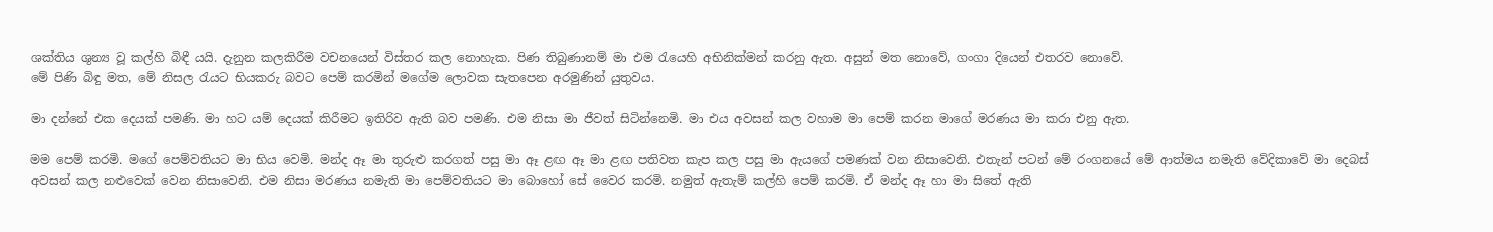ශක්තිය ශුන්‍ය වූ කල්හි බිඳී යයි. දැනුන කලකිරීම වචනයෙන් විස්තර කල නොහැක. පිණ තිබුණානම් මා එම රැයෙහි අභිනික්මන් කරනු ඇත. අසුන් මත නොවේ, ගංගා දියෙන් එතරව නොවේ.
මේ පිණි බිඳු මත, මේ නිසල රැයට භියකරු බවට පෙම් කරමින් මගේම ලොවක සැතපෙන අරමුණින් යුතුවය.

මා දන්නේ එක දෙයක් පමණි. මා හට යම් දෙයක් කිරීමට ඉතිරිව ඇති බව පමණි. එම නිසා මා ජීවත් සිටින්නෙමි. මා එය අවසන් කල වහාම මා පෙම් කරන මාගේ මරණය මා කරා එනු ඇත.

මම පෙම් කරමි. මගේ පෙම්වතියට මා භිය වෙමි. මන්ද ඈ මා තුරුළු කරගත් පසු මා ඈ ළඟ ඈ මා ළඟ පතිවත කැප කල පසු මා ඇයගේ පමණක් වන නිසාවෙනි. එතැන් පටන් මේ රංගනයේ මේ ආත්මය නමැති වේදිකාවේ මා දෙබස් අවසන් කල නළුවෙක් වෙන නිසාවෙනි. එම නිසා මරණය නමැති මා පෙම්වතියට මා බොහෝ සේ වෛර කරමි. නමුත් ඇතැම් කල්හි පෙම් කරමි. ඒ මන්ද ඈ හා මා සිතේ ඇති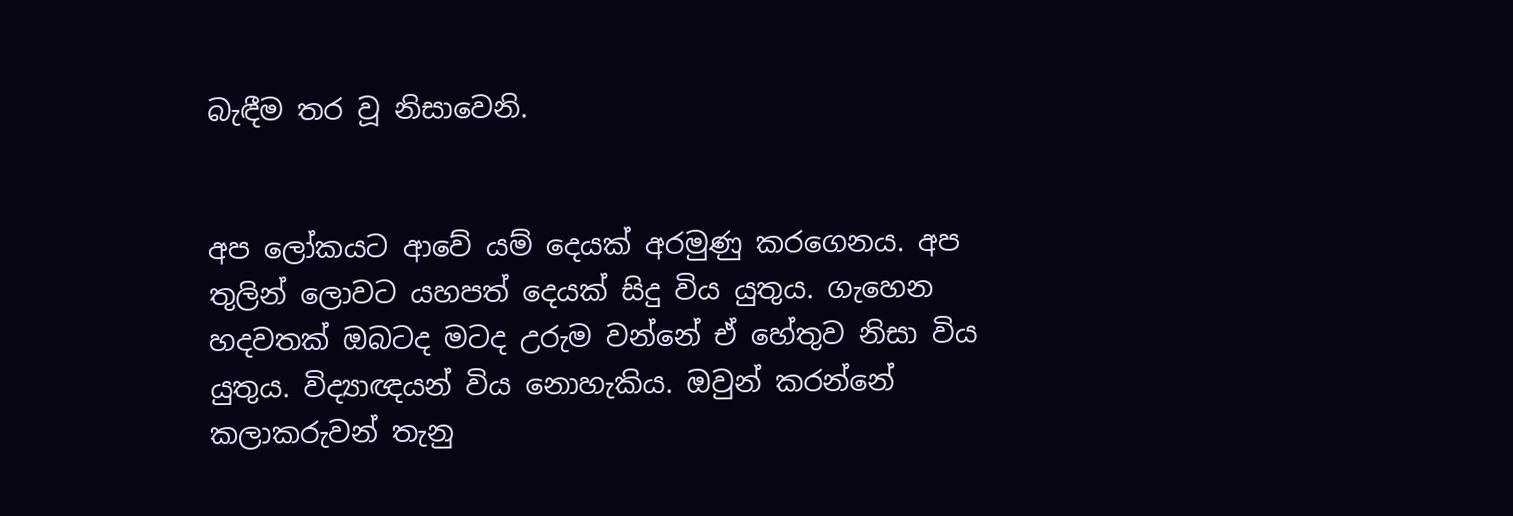බැඳීම තර වූ නිසාවෙනි.


අප ලෝකයට ආවේ යම් දෙයක් අරමුණු කරගෙනය. අප තුලින් ලොවට යහපත් දෙයක් සිදු විය යුතුය. ගැහෙන හදවතක් ඔබටද මටද උරුම වන්නේ ඒ හේතුව නිසා විය යුතුය. විද්‍යාඥයන් විය නොහැකිය. ඔවුන් කරන්නේ කලාකරුවන් තැනු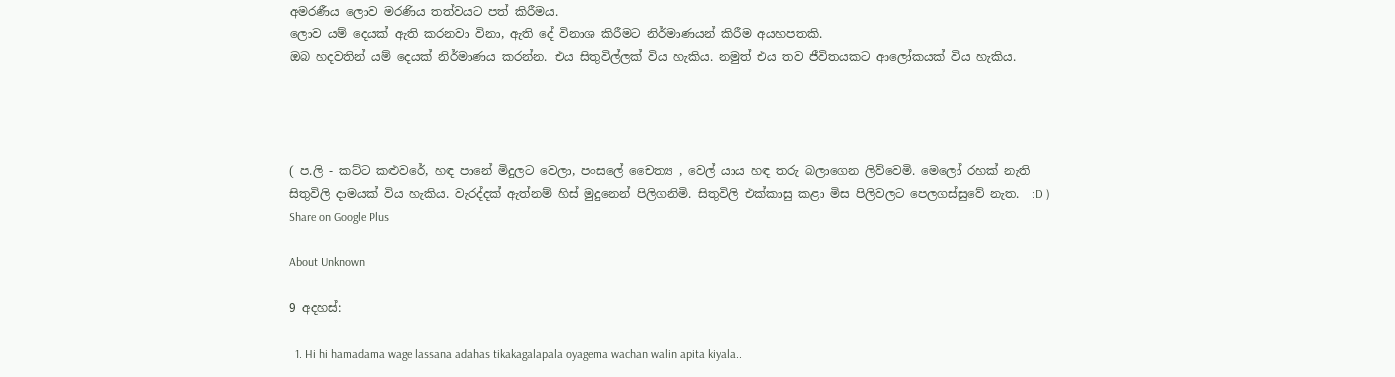අමරණීය ලොව මරණිය තත්වයට පත් කිරීමය.
ලොව යම් දෙයක් ඇති කරනවා විනා, ඇති දේ විනාශ කිරීමට නිර්මාණයන් කිරීම අයහපතකි.
ඔබ හදවතින් යම් දෙයක් නිර්මාණය කරන්න. එය සිතුවිල්ලක් විය හැකිය. නමුත් එය තව ජීවිතයකට ආලෝකයක් විය හැකිය.




( ප.ලි - කට්ට කළුවරේ, හඳ පානේ මිදුලට වෙලා, පංසලේ චෛත්‍ය , වෙල් යාය හඳ තරු බලාගෙන ලිව්වෙමි. මෙලෝ රහක් නැති සිතුවිලි දාමයක් විය හැකිය. වැරද්දක් ඇත්නම් හිස් මුදුනෙන් පිලිගනිමි. සිතුවිලි එක්කාසු කළා මිස පිලිවලට පෙලගස්සුවේ නැත.  :D )
Share on Google Plus

About Unknown

9 අදහස්:

  1. Hi hi hamadama wage lassana adahas tikakagalapala oyagema wachan walin apita kiyala..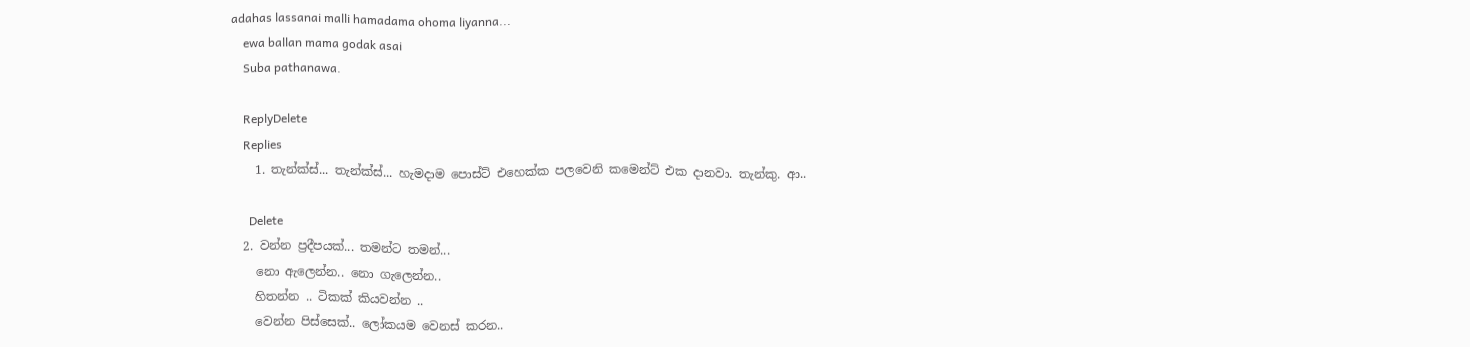adahas lassanai malli hamadama ohoma liyanna...
    ewa ballan mama godak asai
    Suba pathanawa.

    ReplyDelete
    Replies
    1. තැන්ක්ස්... තැන්ක්ස්... හැමදාම පොස්ට් එහෙක්ක පලවෙනි කමෙන්ට් එක දානවා. තැන්කු. ආ..

      Delete
  2. වන්න ප්‍රදීපයක්... තමන්ට තමන්...
    නො ඇලෙන්න.. නො ගැලෙන්න..
    හිතන්න .. ටිකක් කියවන්න ..
    වෙන්න පිස්සෙක්.. ලෝකයම වෙනස් කරන..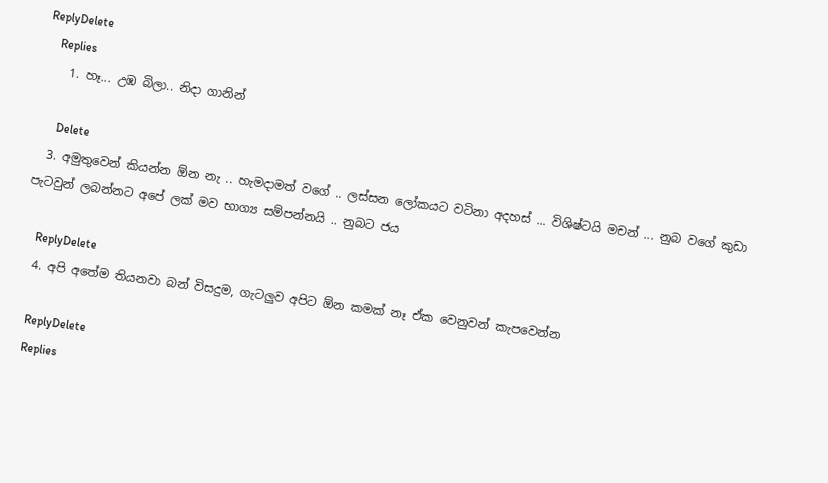ReplyDelete
    Replies
    1. හෑ... උඹ බිලා.. නිදා ගානින්

      Delete
  3. අමුතුවෙන් කියන්න ඕන නැ .. හැමදාමත් වගේ .. ලස්සන ලෝකයට වටිනා අදහස් ... විශිෂ්ටයි මචන් ... නුබ වගේ කුඩා පැටවුන් ලබන්නට අපේ ලක් මව භාග්‍ය සම්පන්නයි .. නුබට ජය

    ReplyDelete
  4. අපි අතේම තියනවා බන් විසදුම, ගැටලුව අපිට ඕන කමක් නෑ ඒක වෙනුවන් කැපවෙන්න

    ReplyDelete
    Replies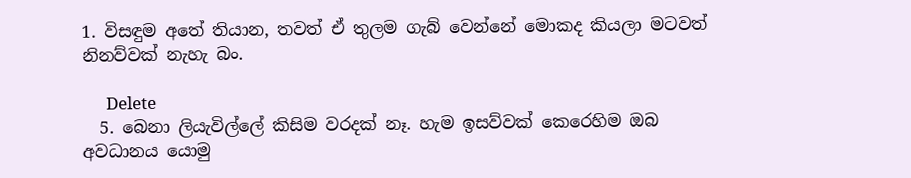1. විසඳුම අතේ තියාන, තවත් ඒ තුලම ගැබ් වෙන්නේ මොකද කියලා මටවත් නිනව්වක් නැහැ බං.

      Delete
  5. බෙනා ලියැවිල්ලේ කිසිම වරදක් නෑ. හැම ඉසව්වක් කෙරෙහිම ඔබ අවධානය යොමු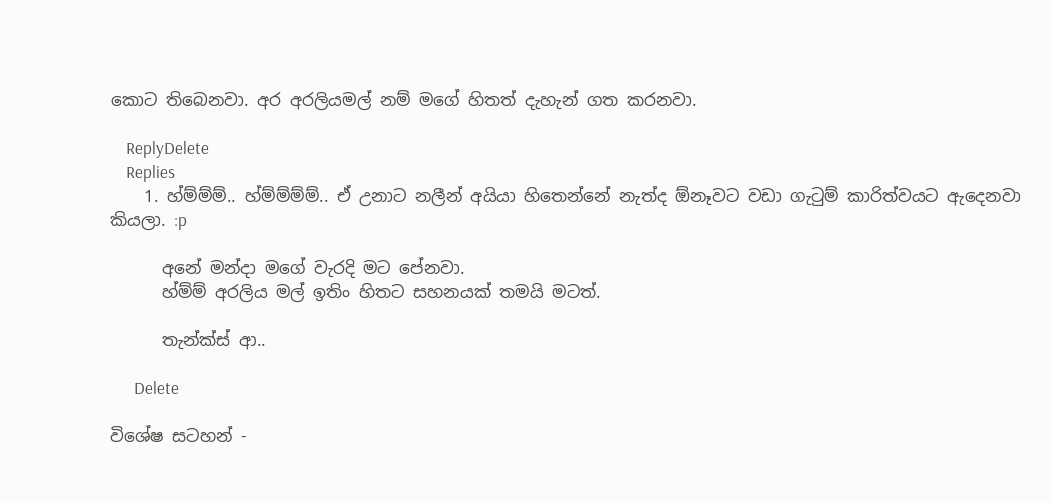කොට තිබෙනවා. අර අරලියමල් නම් මගේ හිතත් දැහැන් ගත කරනවා.

    ReplyDelete
    Replies
    1. හ්ම්ම්ම්.. හ්ම්ම්ම්ම්.. ඒ උනාට නලීන් අයියා හිතෙන්නේ නැත්ද ඕනෑවට වඩා ගැටුම් කාරිත්වයට ඇදෙනවා කියලා. :p

      අනේ මන්දා මගේ වැරදි මට පේනවා.
      හ්ම්ම් අරලිය මල් ඉතිං හිතට සහනයක් තමයි මටත්.

      තැන්ක්ස් ආ..

      Delete

විශේෂ සටහන් -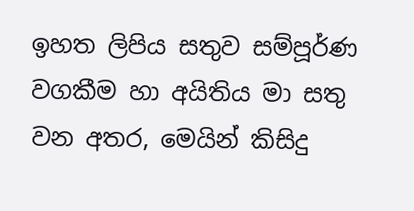ඉහත ලිපිය සතුව සම්පූර්ණ වගකීම හා අයිතිය මා සතු වන අතර, මෙයින් කිසිදු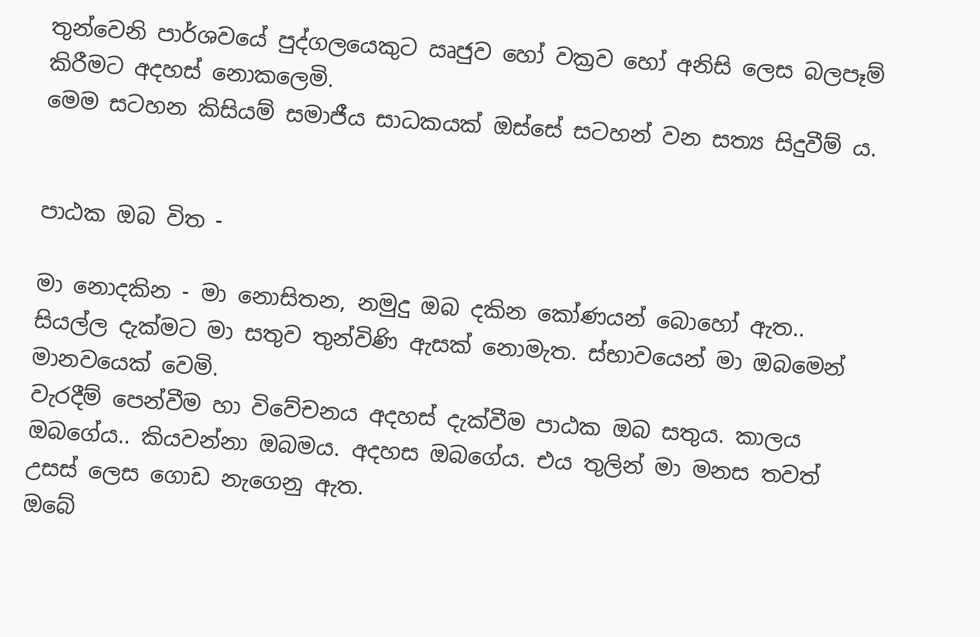තුන්වෙනි පාර්ශවයේ පුද්ගලයෙකුට ඍජුව හෝ වක්‍රව හෝ අනිසි ලෙස බලපෑම් කිරීමට අදහස් නොකලෙමි.
මෙම සටහන කිසියම් සමාජීය සාධකයක් ඔස්සේ සටහන් වන සත්‍ය සිදුවීම් ය.


පාඨක ඔබ විත -

මා නොදකින - මා නොසිතන, නමුදු ඔබ දකින කෝණයන් බොහෝ ඇත.. සියල්ල දැක්මට මා සතුව තුන්විණි ඇසක් නොමැත. ස්භාවයෙන් මා ඔබමෙන් මානවයෙක් වෙමි.
වැරදීම් පෙන්වීම හා විවේචනය අදහස් දැක්වීම පාඨක ඔබ සතුය. කාලය ඔබගේය.. කියවන්නා ඔබමය. අදහස ඔබගේය. එය තුලින් මා මනස තවත් උසස් ලෙස ගොඩ නැගෙනු ඇත.
ඔබේ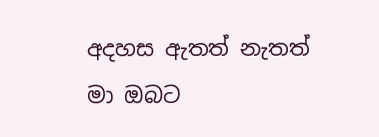අදහස ඇතත් නැතත් මා ඔබට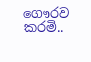ගෞරව කරමි..